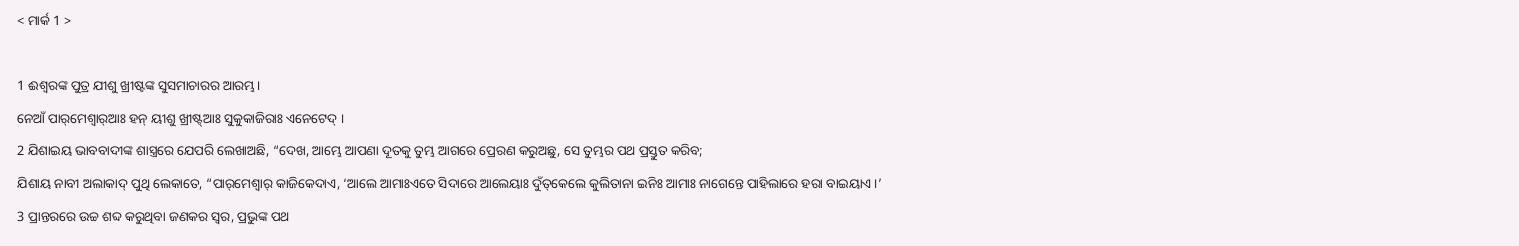< ମାର୍କ 1 >

1 ଈଶ୍ବରଙ୍କ ପୁତ୍ର ଯୀଶୁ ଖ୍ରୀଷ୍ଟଙ୍କ ସୁସମାଚାରର ଆରମ୍ଭ।
ନେଆଁ ପାର୍‌ମେଶ୍ୱାର୍‌ଆଃ ହନ୍‌ ୟୀଶୁ ଖ୍ରୀଷ୍ଟ୍‌ଆଃ ସୁକୁକାଜିରାଃ ଏନେଟେଦ୍‌ ।
2 ଯିଶାଇୟ ଭାବବାଦୀଙ୍କ ଶାସ୍ତ୍ରରେ ଯେପରି ଲେଖାଅଛି, “ଦେଖ, ଆମ୍ଭେ ଆପଣା ଦୂତକୁ ତୁମ୍ଭ ଆଗରେ ପ୍ରେରଣ କରୁଅଛୁ, ସେ ତୁମ୍ଭର ପଥ ପ୍ରସ୍ତୁତ କରିବ;
ଯିଶାୟ ନାବୀ ଅଲାକାଦ୍‌ ପୁଥି ଲେକାତେ, “ପାର୍‌ମେଶ୍ୱାର୍‌ କାଜିକେଦାଏ, ‘ଆଲେ ଆମାଃଏତେ ସିଦାରେ ଆଲେୟାଃ ଦୁଁତ୍‌କେଲେ କୁଲିତାନା ଇନିଃ ଆମାଃ ନାଗେନ୍ତେ ପାହିଲାରେ ହରା ବାଇୟାଏ ।’
3 ପ୍ରାନ୍ତରରେ ଉଚ୍ଚ ଶବ୍ଦ କରୁଥିବା ଜଣକର ସ୍ୱର, ପ୍ରଭୁଙ୍କ ପଥ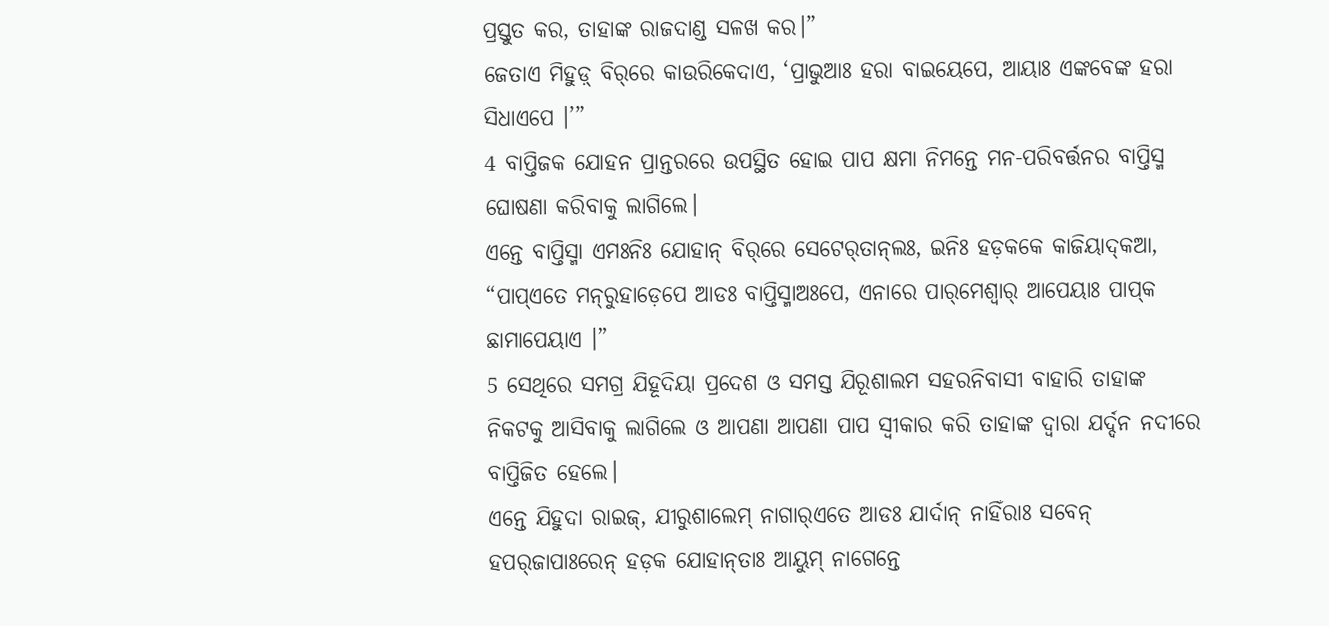ପ୍ରସ୍ତୁତ କର, ତାହାଙ୍କ ରାଜଦାଣ୍ଡ ସଳଖ କର।”
ଜେତାଏ ମିହୁଡ଼୍‌ ବିର୍‌ରେ କାଉରିକେଦାଏ, ‘ପ୍ରାଭୁଆଃ ହରା ବାଇୟେପେ, ଆୟାଃ ଏଙ୍କବେଙ୍କ ହରା ସିଧାଏପେ ।’”
4 ବାପ୍ତିଜକ ଯୋହନ ପ୍ରାନ୍ତରରେ ଉପସ୍ଥିତ ହୋଇ ପାପ କ୍ଷମା ନିମନ୍ତେ ମନ-ପରିବର୍ତ୍ତନର ବାପ୍ତିସ୍ମ ଘୋଷଣା କରିବାକୁ ଲାଗିଲେ।
ଏନ୍ତେ ବାପ୍ତିସ୍ମା ଏମଃନିଃ ଯୋହାନ୍‌ ବିର୍‌ରେ ସେଟେର୍‌ତାନ୍‌ଲଃ, ଇନିଃ ହଡ଼କକେ କାଜିୟାଦ୍‌କଆ, “ପାପ୍‌ଏତେ ମନ୍‌ରୁହାଡ଼େପେ ଆଡଃ ବାପ୍ତିସ୍ମାଅଃପେ, ଏନାରେ ପାର୍‌ମେଶ୍ୱାର୍‌ ଆପେୟାଃ ପାପ୍‌କ ଛାମାପେୟାଏ ।”
5 ସେଥିରେ ସମଗ୍ର ଯିହୂଦିୟା ପ୍ରଦେଶ ଓ ସମସ୍ତ ଯିରୂଶାଲମ ସହରନିବାସୀ ବାହାରି ତାହାଙ୍କ ନିକଟକୁ ଆସିବାକୁ ଲାଗିଲେ ଓ ଆପଣା ଆପଣା ପାପ ସ୍ୱୀକାର କରି ତାହାଙ୍କ ଦ୍ୱାରା ଯର୍ଦ୍ଦନ ନଦୀରେ ବାପ୍ତିଜିତ ହେଲେ।
ଏନ୍ତେ ଯିହୁଦା ରାଇଜ୍‌, ଯୀରୁଶାଲେମ୍‌ ନାଗାର୍‌ଏତେ ଆଡଃ ଯାର୍ଦାନ୍‌ ନାହିଁରାଃ ସବେନ୍‌ ହପର୍‌ଜାପାଃରେନ୍‌ ହଡ଼କ ଯୋହାନ୍‌ତାଃ ଆୟୁମ୍‌ ନାଗେନ୍ତେ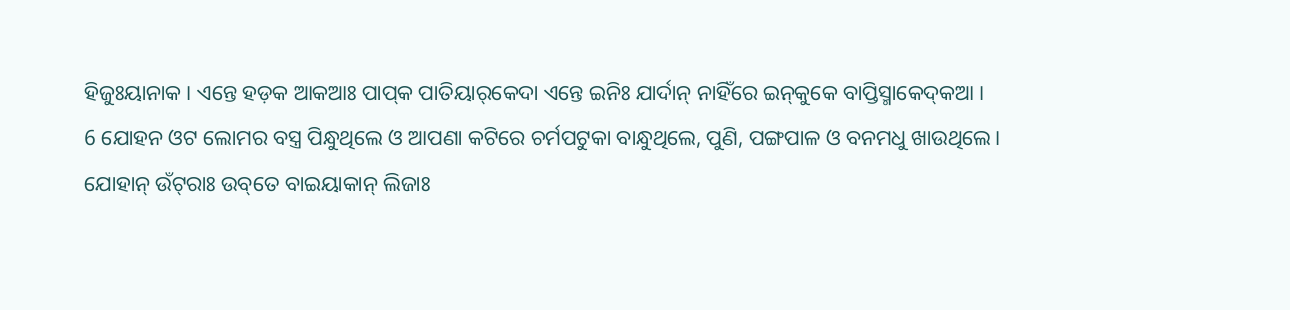ହିଜୁଃୟାନାକ । ଏନ୍ତେ ହଡ଼କ ଆକଆଃ ପାପ୍‌କ ପାତିୟାର୍‌କେଦା ଏନ୍ତେ ଇନିଃ ଯାର୍ଦାନ୍‌ ନାହିଁରେ ଇନ୍‌କୁକେ ବାପ୍ତିସ୍ମାକେଦ୍‌କଆ ।
6 ଯୋହନ ଓଟ ଲୋମର ବସ୍ତ୍ର ପିନ୍ଧୁଥିଲେ ଓ ଆପଣା କଟିରେ ଚର୍ମପଟୁକା ବାନ୍ଧୁଥିଲେ, ପୁଣି, ପଙ୍ଗପାଳ ଓ ବନମଧୁ ଖାଉଥିଲେ।
ଯୋହାନ୍‌ ଉଁଟ୍‌ରାଃ ଉବ୍‌ତେ ବାଇୟାକାନ୍ ଲିଜାଃ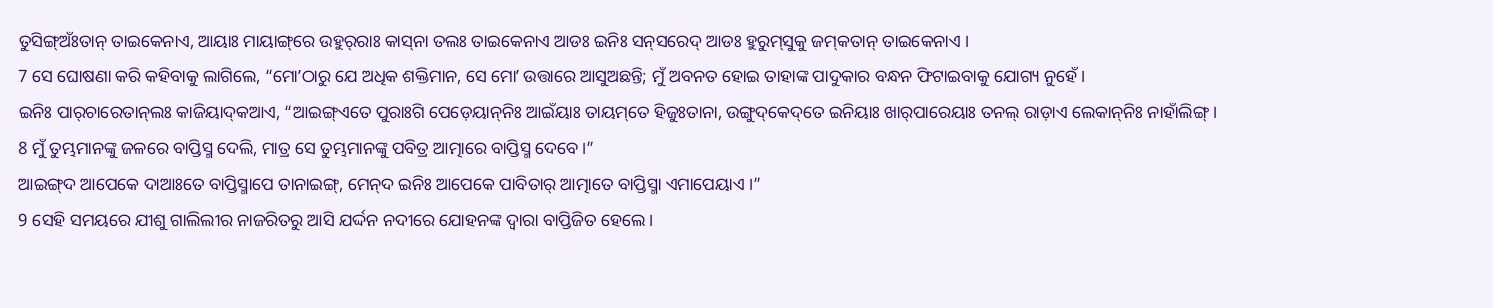ତୁସିଙ୍ଗ୍‌ଅଃଁତାନ୍‌ ତାଇକେନାଏ, ଆୟାଃ ମାୟାଙ୍ଗ୍‌ରେ ଉହୁର୍‌ରାଃ କାସ୍‌ନା ତଲଃ ତାଇକେନାଏ ଆଡଃ ଇନିଃ ସନ୍‌ସରେଦ୍‌ ଆଡଃ ହୁରୁମ୍‌ସୁକୁ ଜମ୍‌କତାନ୍‌ ତାଇକେନାଏ ।
7 ସେ ଘୋଷଣା କରି କହିବାକୁ ଲାଗିଲେ, “ମୋʼଠାରୁ ଯେ ଅଧିକ ଶକ୍ତିମାନ, ସେ ମୋʼ ଉତ୍ତାରେ ଆସୁଅଛନ୍ତି; ମୁଁ ଅବନତ ହୋଇ ତାହାଙ୍କ ପାଦୁକାର ବନ୍ଧନ ଫିଟାଇବାକୁ ଯୋଗ୍ୟ ନୁହେଁ।
ଇନିଃ ପାର୍‌ଚାରେତାନ୍‌ଲଃ କାଜିୟାଦ୍‌କଆଏ, “ଆଇଙ୍ଗ୍‌ଏତେ ପୁରାଃଗି ପେଡ଼େୟାନ୍‌ନିଃ ଆଇଁୟାଃ ତାୟମ୍‌ତେ ହିଜୁଃତାନା, ଉଙ୍ଗୁଦ୍‌କେଦ୍‌ତେ ଇନିୟାଃ ଖାର୍‌ପାରେୟାଃ ତନଲ୍‌ ରାଡ଼ାଏ ଲେକାନ୍‌ନିଃ ନାହାଁଲିଙ୍ଗ୍‌ ।
8 ମୁଁ ତୁମ୍ଭମାନଙ୍କୁ ଜଳରେ ବାପ୍ତିସ୍ମ ଦେଲି, ମାତ୍ର ସେ ତୁମ୍ଭମାନଙ୍କୁ ପବିତ୍ର ଆତ୍ମାରେ ବାପ୍ତିସ୍ମ ଦେବେ।”
ଆଇଙ୍ଗ୍‌ଦ ଆପେକେ ଦାଆଃତେ ବାପ୍ତିସ୍ମାପେ ତାନାଇଙ୍ଗ୍‌, ମେନ୍‌ଦ ଇନିଃ ଆପେକେ ପାବିତାର୍‌ ଆତ୍ମାତେ ବାପ୍ତିସ୍ମା ଏମାପେୟାଏ ।”
9 ସେହି ସମୟରେ ଯୀଶୁ ଗାଲିଲୀର ନାଜରିତରୁ ଆସି ଯର୍ଦ୍ଦନ ନଦୀରେ ଯୋହନଙ୍କ ଦ୍ୱାରା ବାପ୍ତିଜିତ ହେଲେ।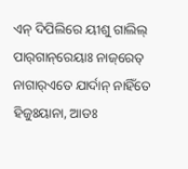ଏନ୍‌ ଦିପିଲିରେ ୟୀଶୁ ଗାଲିଲ୍‌ ପାର୍‌ଗାନ୍‌ରେୟାଃ ନାଜ୍‌ରେତ୍‌ ନାଗାର୍‌ଏତେ ଯାର୍ଦାନ୍‌ ନାହିଁତେ ହିଜୁଃୟାନା, ଆଡଃ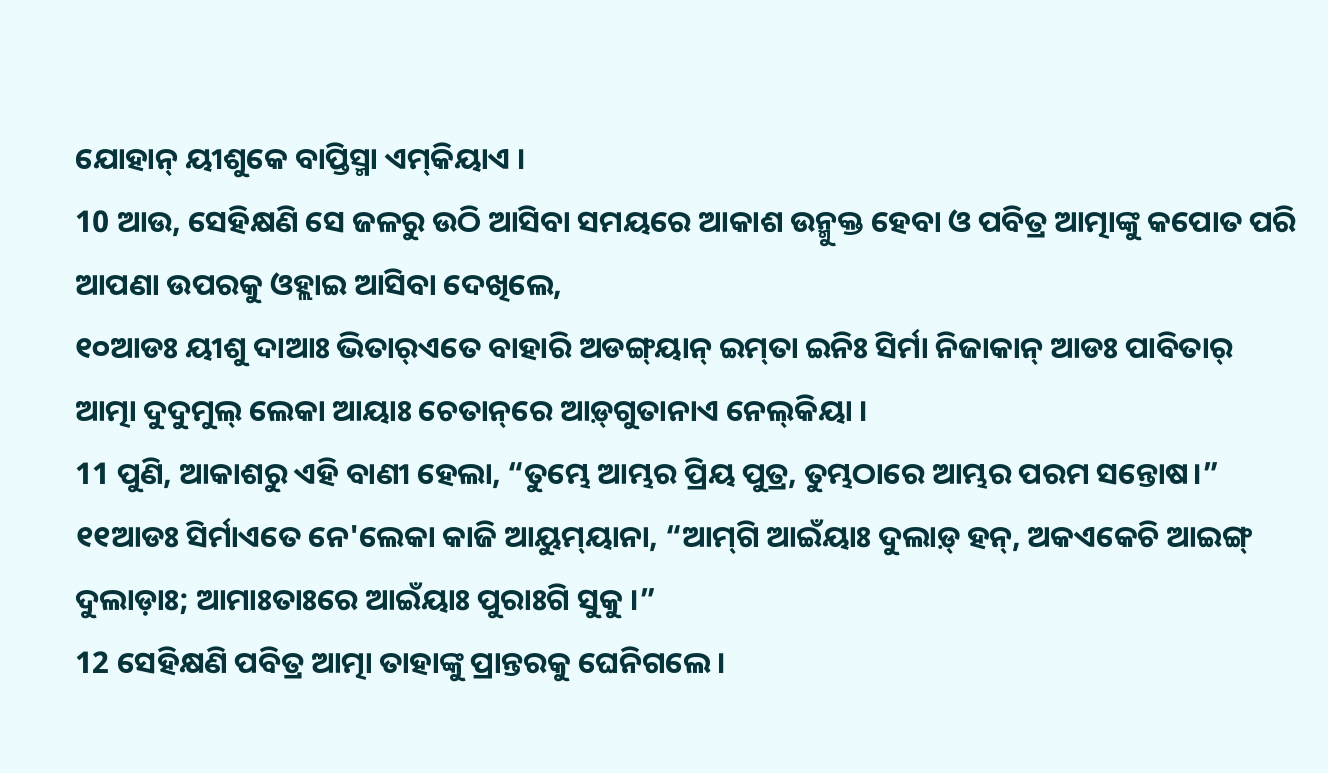ଯୋହାନ୍‌ ୟୀଶୁକେ ବାପ୍ତିସ୍ମା ଏମ୍‌କିୟାଏ ।
10 ଆଉ, ସେହିକ୍ଷଣି ସେ ଜଳରୁ ଉଠି ଆସିବା ସମୟରେ ଆକାଶ ଉନ୍ମୁକ୍ତ ହେବା ଓ ପବିତ୍ର ଆତ୍ମାଙ୍କୁ କପୋତ ପରି ଆପଣା ଉପରକୁ ଓହ୍ଲାଇ ଆସିବା ଦେଖିଲେ,
୧୦ଆଡଃ ୟୀଶୁ ଦାଆଃ ଭିତାର୍‌ଏତେ ବାହାରି ଅଡଙ୍ଗ୍‌ୟାନ୍‌ ଇମ୍‌ତା ଇନିଃ ସିର୍ମା ନିଜାକାନ୍‌ ଆଡଃ ପାବିତାର୍‌ ଆତ୍ମା ଦୁଦୁମୁଲ୍‌ ଲେକା ଆୟାଃ ଚେତାନ୍‌ରେ ଆଡ଼୍‌ଗୁତାନାଏ ନେଲ୍‌କିୟା ।
11 ପୁଣି, ଆକାଶରୁ ଏହି ବାଣୀ ହେଲା, “ତୁମ୍ଭେ ଆମ୍ଭର ପ୍ରିୟ ପୁତ୍ର, ତୁମ୍ଭଠାରେ ଆମ୍ଭର ପରମ ସନ୍ତୋଷ।”
୧୧ଆଡଃ ସିର୍ମାଏତେ ନେ'ଲେକା କାଜି ଆୟୁମ୍‌ୟାନା, “ଆମ୍‌ଗି ଆଇଁୟାଃ ଦୁଲାଡ଼୍‌ ହନ୍‌, ଅକଏକେଚି ଆଇଙ୍ଗ୍‌ ଦୁଲାଡ଼ାଃ; ଆମାଃତାଃରେ ଆଇଁୟାଃ ପୁରାଃଗି ସୁକୁ ।”
12 ସେହିକ୍ଷଣି ପବିତ୍ର ଆତ୍ମା ତାହାଙ୍କୁ ପ୍ରାନ୍ତରକୁ ଘେନିଗଲେ।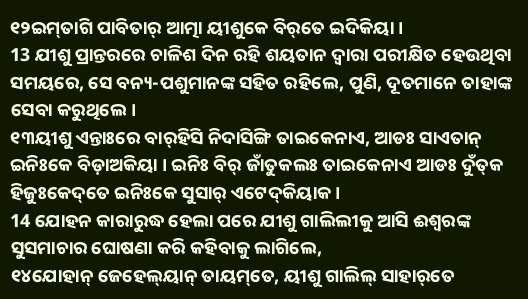୧୨ଇମ୍‌ତାଗି ପାବିତାର୍‌ ଆତ୍ମା ୟୀଶୁକେ ବିର୍‌ତେ ଇଦିକିୟା ।
13 ଯୀଶୁ ପ୍ରାନ୍ତରରେ ଚାଳିଶ ଦିନ ରହି ଶୟତାନ ଦ୍ୱାରା ପରୀକ୍ଷିତ ହେଉଥିବା ସମୟରେ, ସେ ବନ୍ୟ-ପଶୁମାନଙ୍କ ସହିତ ରହିଲେ, ପୁଣି, ଦୂତମାନେ ତାହାଙ୍କ ସେବା କରୁଥିଲେ।
୧୩ୟୀଶୁ ଏନ୍ତାଃରେ ବାର୍‌ହିସି ନିଦାସିଙ୍ଗି ତାଇକେନାଏ, ଆଡଃ ସାଏତାନ୍‌ ଇନିଃକେ ବିଡ଼ାଅକିୟା । ଇନିଃ ବିର୍‌ ଜାଁତୁକଲଃ ତାଇକେନାଏ ଆଡଃ ଦୁଁତ୍‌କ ହିଜୁଃକେଦ୍‌ତେ ଇନିଃକେ ସୁସାର୍‌ ଏଟେଦ୍‌କିୟାକ ।
14 ଯୋହନ କାରାରୁଦ୍ଧ ହେଲା ପରେ ଯୀଶୁ ଗାଲିଲୀକୁ ଆସି ଈଶ୍ବରଙ୍କ ସୁସମାଚାର ଘୋଷଣା କରି କହିବାକୁ ଲାଗିଲେ,
୧୪ଯୋହାନ୍‌ ଜେହେଲ୍‌ୟାନ୍‌ ତାୟମ୍‌ତେ, ୟୀଶୁ ଗାଲିଲ୍‌ ସାହାର୍‌ତେ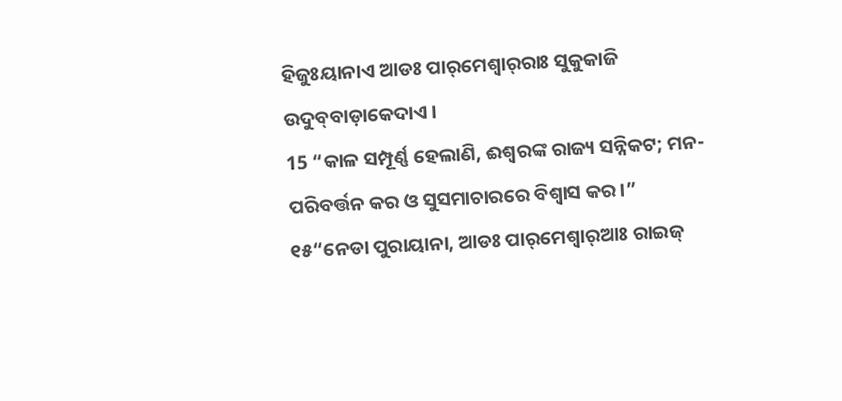ହିଜୁଃୟାନାଏ ଆଡଃ ପାର୍‌ମେଶ୍ୱାର୍‌ରାଃ ସୁକୁକାଜି ଉଦୁବ୍‌ବାଡ଼ାକେଦାଏ ।
15 “କାଳ ସମ୍ପୂର୍ଣ୍ଣ ହେଲାଣି, ଈଶ୍ବରଙ୍କ ରାଜ୍ୟ ସନ୍ନିକଟ; ମନ-ପରିବର୍ତ୍ତନ କର ଓ ସୁସମାଚାରରେ ବିଶ୍ୱାସ କର।”
୧୫“ନେଡା ପୁରାୟାନା, ଆଡଃ ପାର୍‌ମେଶ୍ୱାର୍‌ଆଃ ରାଇଜ୍‌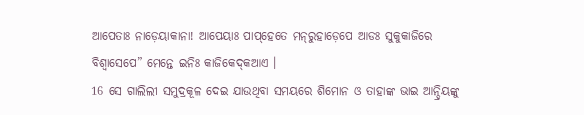ଆପେତାଃ ନାଡ଼େୟାକାନା! ଆପେୟାଃ ପାପ୍‌ହେତେ ମନ୍‌ରୁହାଡ଼େପେ ଆଡଃ ସୁକୁକାଜିରେ ବିଶ୍ୱାସେପେ” ମେନ୍ତେ ଇନିଃ କାଜିକେଦ୍‌କଆଏ ।
16 ସେ ଗାଲିଲୀ ସମୁଦ୍ରକୂଳ ଦେଇ ଯାଉଥିବା ସମୟରେ ଶିମୋନ ଓ ତାହାଙ୍କ ଭାଇ ଆନ୍ଦ୍ରିୟଙ୍କୁ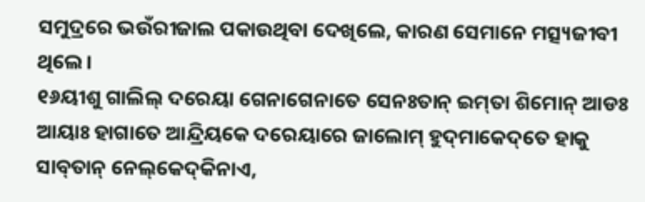ସମୁଦ୍ରରେ ଭଉଁରୀଜାଲ ପକାଉଥିବା ଦେଖିଲେ, କାରଣ ସେମାନେ ମତ୍ସ୍ୟଜୀବୀ ଥିଲେ।
୧୬ୟୀଶୁ ଗାଲିଲ୍‌ ଦରେୟା ଗେନାଗେନାତେ ସେନଃତାନ୍‌ ଇମ୍‌ତା ଶିମୋନ୍‌ ଆଡଃ ଆୟାଃ ହାଗାତେ ଆନ୍ଦ୍ରିୟକେ ଦରେୟାରେ ଜାଲୋମ୍‌ ହୁଦ୍‌ମାକେଦ୍‌ତେ ହାକୁ ସାବ୍‌ତାନ୍‌ ନେଲ୍‌କେଦ୍‌କିନାଏ,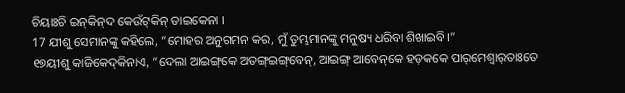ଚିୟାଃଚି ଇନ୍‌କିନ୍‌ଦ କେଉଁଟ୍‌କିନ୍ ତାଇକେନା ।
17 ଯୀଶୁ ସେମାନଙ୍କୁ କହିଲେ, “ମୋହର ଅନୁଗମନ କର, ମୁଁ ତୁମ୍ଭମାନଙ୍କୁ ମନୁଷ୍ୟ ଧରିବା ଶିଖାଇବି।”
୧୭ୟୀଶୁ କାଜିକେଦ୍‌କିନାଏ, “ଦେଲା ଆଇଙ୍ଗ୍‌କେ ଅତଙ୍ଗ୍‌ଇଙ୍ଗ୍‌ବେନ୍‌, ଆଇଙ୍ଗ୍‌ ଆବେନ୍‌କେ ହଡ଼କକେ ପାର୍‌ମେଶ୍ୱାର୍‌ତାଃତେ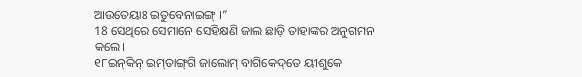ଆଉତେୟାଃ ଇତୁବେନାଇଙ୍ଗ୍‌ ।”
18 ସେଥିରେ ସେମାନେ ସେହିକ୍ଷଣି ଜାଲ ଛାଡ଼ି ତାହାଙ୍କର ଅନୁଗମନ କଲେ।
୧୮ଇନ୍‌କିନ୍‌ ଇମ୍‌ତାଙ୍ଗ୍‌ଗି ଜାଲୋମ୍‌ ବାଗିକେଦ୍‌ତେ ୟୀଶୁକେ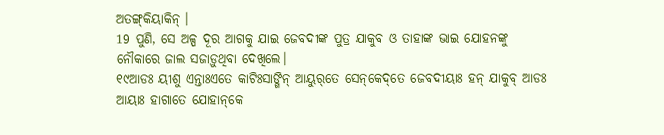ଅତଙ୍ଗ୍‌କିୟାକିନ୍‌ ।
19 ପୁଣି, ସେ ଅଳ୍ପ ଦୂର ଆଗକୁ ଯାଇ ଜେବଦୀଙ୍କ ପୁତ୍ର ଯାକୁବ ଓ ତାହାଙ୍କ ଭାଇ ଯୋହନଙ୍କୁ ନୌକାରେ ଜାଲ ସଜାଡ଼ୁଥିବା ଦେଖିଲେ।
୧୯ଆଡଃ ୟୀଶୁ ଏନ୍ତାଃଏତେ କାଟିଃସାଙ୍ଗିନ୍‌ ଆୟୁର୍‌ତେ ସେନ୍‌କେଦ୍‌ତେ ଜେବଦୀୟାଃ ହନ୍‌ ଯାକୁବ୍‌ ଆଡଃ ଆୟାଃ ହାଗାତେ ଯୋହାନ୍‌କେ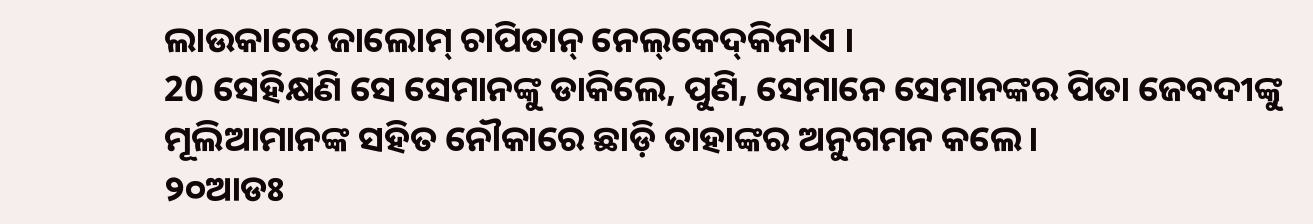ଲାଉକାରେ ଜାଲୋମ୍‌ ଚାପିତାନ୍‌ ନେଲ୍‌କେଦ୍‌କିନାଏ ।
20 ସେହିକ୍ଷଣି ସେ ସେମାନଙ୍କୁ ଡାକିଲେ, ପୁଣି, ସେମାନେ ସେମାନଙ୍କର ପିତା ଜେବଦୀଙ୍କୁ ମୂଲିଆମାନଙ୍କ ସହିତ ନୌକାରେ ଛାଡ଼ି ତାହାଙ୍କର ଅନୁଗମନ କଲେ।
୨୦ଆଡଃ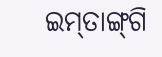ଇମ୍‌ତାଙ୍ଗ୍‌ଗି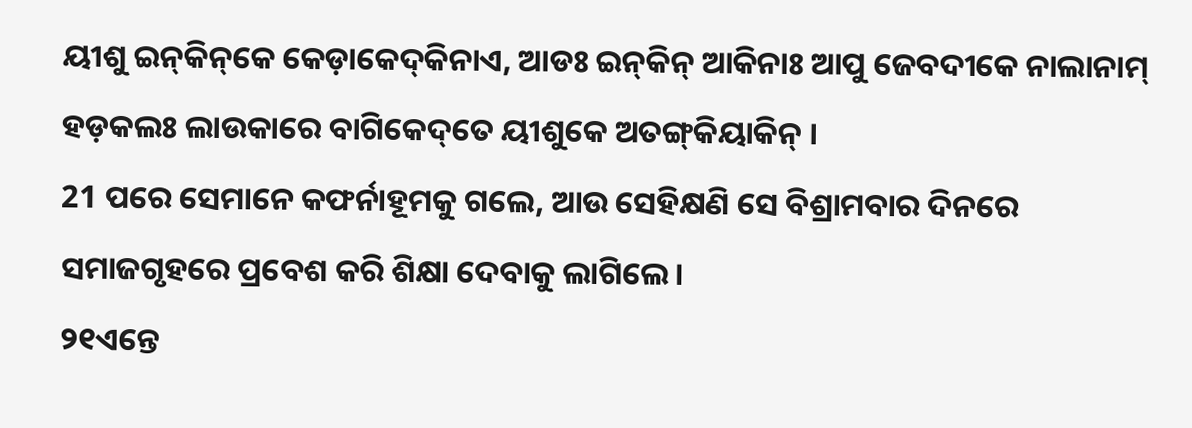ୟୀଶୁ ଇନ୍‌କିନ୍‌କେ କେଡ଼ାକେଦ୍‌କିନାଏ, ଆଡଃ ଇନ୍‌କିନ୍‌ ଆକିନାଃ ଆପୁ ଜେବଦୀକେ ନାଲାନାମ୍‌ ହଡ଼କଲଃ ଲାଉକାରେ ବାଗିକେଦ୍‌ତେ ୟୀଶୁକେ ଅତଙ୍ଗ୍‌କିୟାକିନ୍‌ ।
21 ପରେ ସେମାନେ କଫର୍ନାହୂମକୁ ଗଲେ, ଆଉ ସେହିକ୍ଷଣି ସେ ବିଶ୍ରାମବାର ଦିନରେ ସମାଜଗୃହରେ ପ୍ରବେଶ କରି ଶିକ୍ଷା ଦେବାକୁ ଲାଗିଲେ।
୨୧ଏନ୍ତେ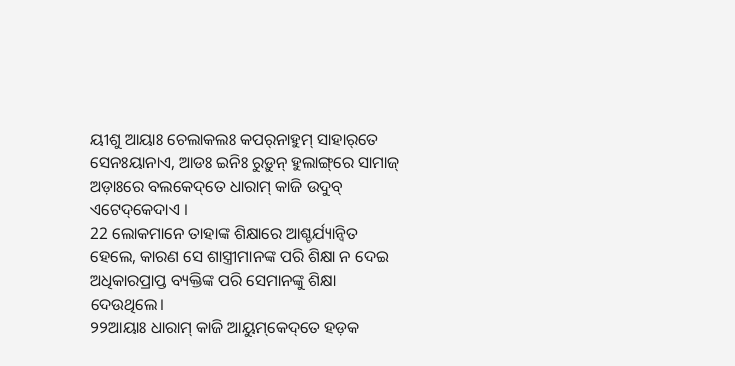ୟୀଶୁ ଆୟାଃ ଚେଲାକଲଃ କପର୍‌ନାହୁମ୍‌ ସାହାର୍‌ତେ ସେନଃୟାନାଏ, ଆଡଃ ଇନିଃ ରୁଡ଼ୁନ୍‌ ହୁଲାଙ୍ଗ୍‌ରେ ସାମାଜ୍‌ ଅଡ଼ାଃରେ ବଲକେଦ୍‌ତେ ଧାରାମ୍‌ କାଜି ଉଦୁବ୍‌ ଏଟେଦ୍‌କେଦାଏ ।
22 ଲୋକମାନେ ତାହାଙ୍କ ଶିକ୍ଷାରେ ଆଶ୍ଚର୍ଯ୍ୟାନ୍ୱିତ ହେଲେ, କାରଣ ସେ ଶାସ୍ତ୍ରୀମାନଙ୍କ ପରି ଶିକ୍ଷା ନ ଦେଇ ଅଧିକାରପ୍ରାପ୍ତ ବ୍ୟକ୍ତିଙ୍କ ପରି ସେମାନଙ୍କୁ ଶିକ୍ଷା ଦେଉଥିଲେ।
୨୨ଆୟାଃ ଧାରାମ୍‌ କାଜି ଆୟୁମ୍‌କେଦ୍‌ତେ ହଡ଼କ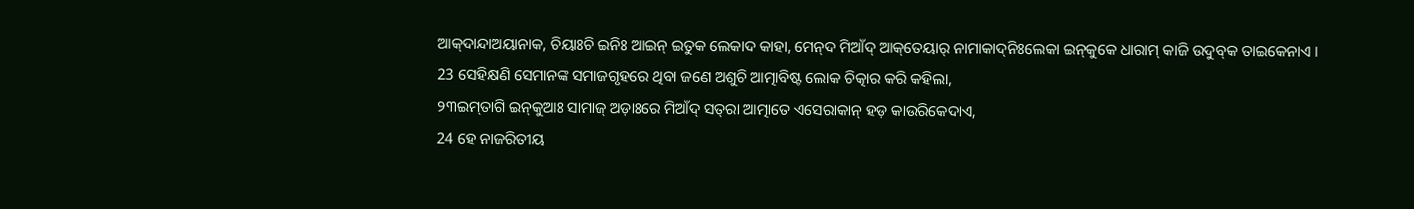ଆକ୍‌ଦାନ୍ଦାଅୟାନାକ, ଚିୟାଃଚି ଇନିଃ ଆଇନ୍‌ ଇତୁକ ଲେକାଦ କାହା, ମେନ୍‌ଦ ମିଆଁଦ୍‌ ଆକ୍‌ତେୟାର୍‌ ନାମାକାଦ୍‌ନିଃଲେକା ଇନ୍‌କୁକେ ଧାରାମ୍‌ କାଜି ଉଦୁବ୍‌କ ତାଇକେନାଏ ।
23 ସେହିକ୍ଷଣି ସେମାନଙ୍କ ସମାଜଗୃହରେ ଥିବା ଜଣେ ଅଶୁଚି ଆତ୍ମାବିଷ୍ଟ ଲୋକ ଚିତ୍କାର କରି କହିଲା,
୨୩ଇମ୍‌ତାଗି ଇନ୍‌କୁଆଃ ସାମାଜ୍‌ ଅଡ଼ାଃରେ ମିଆଁଦ୍‌ ସତ୍‌ରା ଆତ୍ମାତେ ଏସେରାକାନ୍ ହଡ଼ କାଉରିକେଦାଏ,
24 ହେ ନାଜରିତୀୟ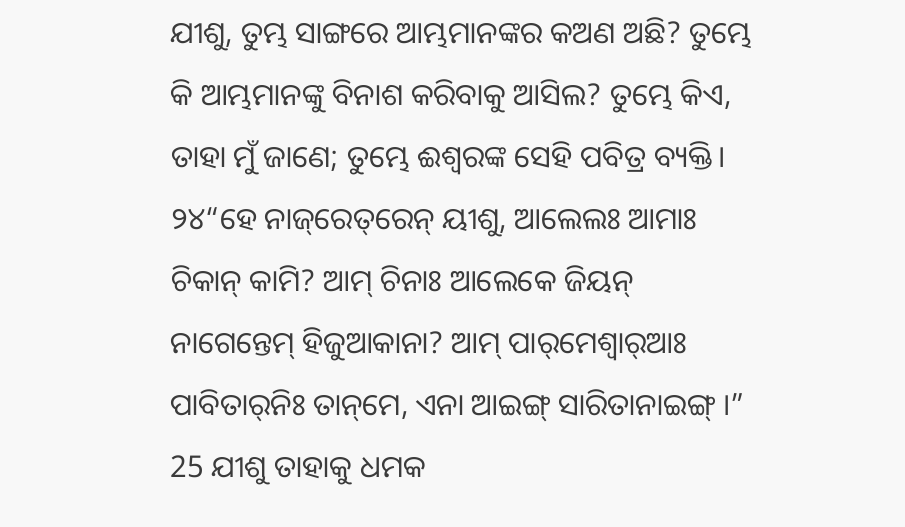ଯୀଶୁ, ତୁମ୍ଭ ସାଙ୍ଗରେ ଆମ୍ଭମାନଙ୍କର କଅଣ ଅଛି? ତୁମ୍ଭେ କି ଆମ୍ଭମାନଙ୍କୁ ବିନାଶ କରିବାକୁ ଆସିଲ? ତୁମ୍ଭେ କିଏ, ତାହା ମୁଁ ଜାଣେ; ତୁମ୍ଭେ ଈଶ୍ବରଙ୍କ ସେହି ପବିତ୍ର ବ୍ୟକ୍ତି।
୨୪“ହେ ନାଜ୍‌ରେତ୍‌ରେନ୍‌ ୟୀଶୁ, ଆଲେଲଃ ଆମାଃ ଚିକାନ୍‌ କାମି? ଆମ୍‌ ଚିନାଃ ଆଲେକେ ଜିୟନ୍‌ ନାଗେନ୍ତେମ୍ ହିଜୁଆକାନା? ଆମ୍‌ ପାର୍‌ମେଶ୍ୱାର୍‌ଆଃ ପାବିତାର୍‌ନିଃ ତାନ୍‌ମେ, ଏନା ଆଇଙ୍ଗ୍‌ ସାରିତାନାଇଙ୍ଗ୍‌ ।”
25 ଯୀଶୁ ତାହାକୁ ଧମକ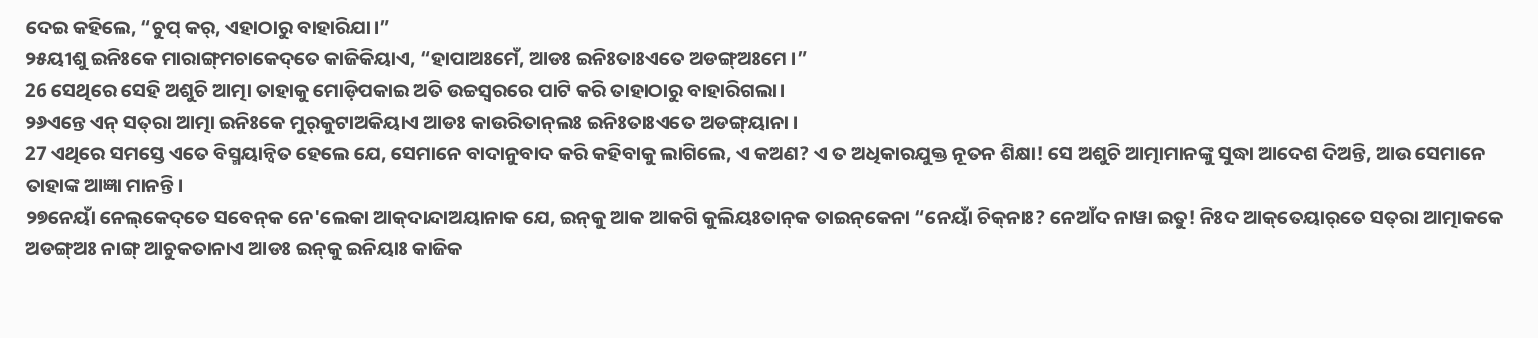ଦେଇ କହିଲେ, “ଚୁପ୍ କର୍, ଏହାଠାରୁ ବାହାରିଯା।”
୨୫ୟୀଶୁ ଇନିଃକେ ମାରାଙ୍ଗ୍‌ମଚାକେଦ୍‌ତେ କାଜିକିୟାଏ, “ହାପାଅଃମେଁ, ଆଡଃ ଇନିଃତାଃଏତେ ଅଡଙ୍ଗ୍‌ଅଃମେ ।”
26 ସେଥିରେ ସେହି ଅଶୁଚି ଆତ୍ମା ତାହାକୁ ମୋଡ଼ିପକାଇ ଅତି ଉଚ୍ଚସ୍ୱରରେ ପାଟି କରି ତାହାଠାରୁ ବାହାରିଗଲା।
୨୬ଏନ୍ତେ ଏନ୍‌ ସତ୍‌ରା ଆତ୍ମା ଇନିଃକେ ମୁର୍‌କୁଟାଅକିୟାଏ ଆଡଃ କାଉରିତାନ୍‌ଲଃ ଇନିଃତାଃଏତେ ଅଡଙ୍ଗ୍‌ୟାନା ।
27 ଏଥିରେ ସମସ୍ତେ ଏତେ ବିସ୍ମୟାନ୍ୱିତ ହେଲେ ଯେ, ସେମାନେ ବାଦାନୁବାଦ କରି କହିବାକୁ ଲାଗିଲେ, ଏ କଅଣ? ଏ ତ ଅଧିକାରଯୁକ୍ତ ନୂତନ ଶିକ୍ଷା! ସେ ଅଶୁଚି ଆତ୍ମାମାନଙ୍କୁ ସୁଦ୍ଧା ଆଦେଶ ଦିଅନ୍ତି, ଆଉ ସେମାନେ ତାହାଙ୍କ ଆଜ୍ଞା ମାନନ୍ତି।
୨୭ନେୟାଁ ନେଲ୍‌କେଦ୍‌ତେ ସବେନ୍‌କ ନେ'ଲେକା ଆକ୍‌ଦାନ୍ଦାଅୟାନାକ ଯେ, ଇନ୍‌କୁ ଆକ ଆକଗି କୁଲିୟଃତାନ୍‌କ ତାଇନ୍‌କେନା “ନେୟାଁ ଚିକ୍‌ନାଃ? ନେଆଁଦ ନାୱା ଇତୁ! ନିଃଦ ଆକ୍‌ତେୟାର୍‌ତେ ସତ୍‌ରା ଆତ୍ମାକକେ ଅଡଙ୍ଗ୍‌ଅଃ ନାଙ୍ଗ୍‌ ଆଚୁକତାନାଏ ଆଡଃ ଇନ୍‌କୁ ଇନିୟାଃ କାଜିକ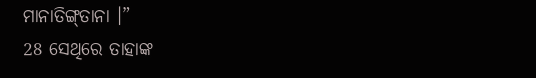ମାନାତିଙ୍ଗ୍‌ତାନା ।”
28 ସେଥିରେ ତାହାଙ୍କ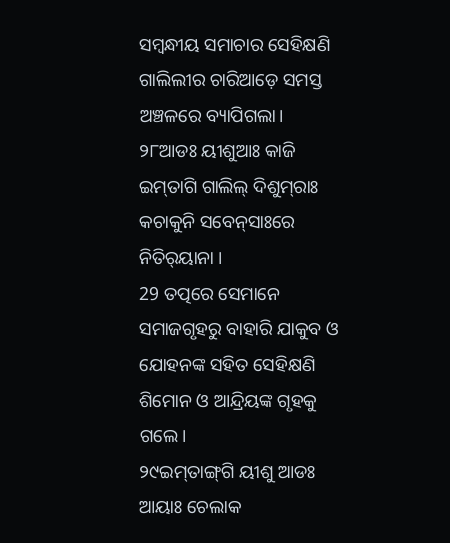ସମ୍ବନ୍ଧୀୟ ସମାଚାର ସେହିକ୍ଷଣି ଗାଲିଲୀର ଚାରିଆଡ଼େ ସମସ୍ତ ଅଞ୍ଚଳରେ ବ୍ୟାପିଗଲା।
୨୮ଆଡଃ ୟୀଶୁଆଃ କାଜି ଇମ୍‌ତାଗି ଗାଲିଲ୍‌ ଦିଶୁମ୍‌ରାଃ କଚାକୁନି ସବେନ୍‌ସାଃରେ ନିତିର୍‌ୟାନା ।
29 ତତ୍ପରେ ସେମାନେ ସମାଜଗୃହରୁ ବାହାରି ଯାକୁବ ଓ ଯୋହନଙ୍କ ସହିତ ସେହିକ୍ଷଣି ଶିମୋନ ଓ ଆନ୍ଦ୍ରିୟଙ୍କ ଗୃହକୁ ଗଲେ।
୨୯ଇମ୍‌ତାଙ୍ଗ୍‌ଗି ୟୀଶୁ ଆଡଃ ଆୟାଃ ଚେଲାକ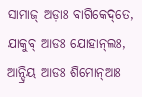ସାମାଜ୍‌ ଅଡ଼ାଃ ବାଗିକେଦ୍‌ତେ, ଯାକୁବ୍‌ ଆଡଃ ଯୋହାନ୍‌ଲଃ, ଆନ୍ଦ୍ରିୟ ଆଡଃ ଶିମୋନ୍‌ଆଃ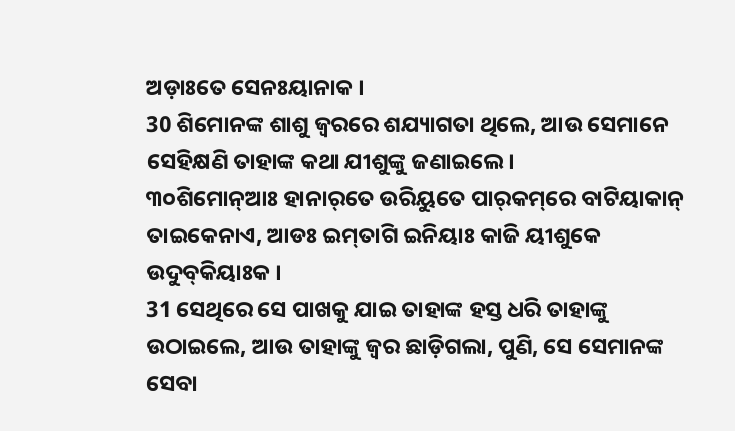ଅଡ଼ାଃତେ ସେନଃୟାନାକ ।
30 ଶିମୋନଙ୍କ ଶାଶୁ ଜ୍ୱରରେ ଶଯ୍ୟାଗତା ଥିଲେ, ଆଉ ସେମାନେ ସେହିକ୍ଷଣି ତାହାଙ୍କ କଥା ଯୀଶୁଙ୍କୁ ଜଣାଇଲେ।
୩୦ଶିମୋନ୍‌ଆଃ ହାନାର୍‌ତେ ଉରିୟୁତେ ପାର୍‌କମ୍‌ରେ ବାଟିୟାକାନ୍‌ ତାଇକେନାଏ, ଆଡଃ ଇମ୍‌ତାଗି ଇନିୟାଃ କାଜି ୟୀଶୁକେ ଉଦୁବ୍‌କିୟାଃକ ।
31 ସେଥିରେ ସେ ପାଖକୁ ଯାଇ ତାହାଙ୍କ ହସ୍ତ ଧରି ତାହାଙ୍କୁ ଉଠାଇଲେ, ଆଉ ତାହାଙ୍କୁ ଜ୍ୱର ଛାଡ଼ିଗଲା, ପୁଣି, ସେ ସେମାନଙ୍କ ସେବା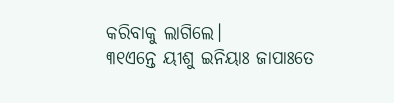କରିବାକୁ ଲାଗିଲେ।
୩୧ଏନ୍ତେ ୟୀଶୁ ଇନିୟାଃ ଜାପାଃତେ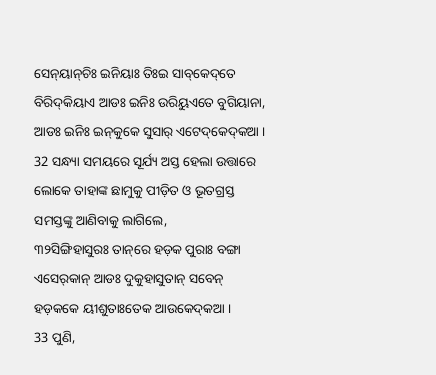ସେନ୍‌ୟାନ୍‌ଚିଃ ଇନିୟାଃ ତିଃଇ ସାବ୍‌କେଦ୍‌ତେ ବିରିଦ୍‌କିୟାଏ ଆଡଃ ଇନିଃ ଉରିୟୁଏତେ ବୁଗିୟାନା, ଆଡଃ ଇନିଃ ଇନ୍‌କୁକେ ସୁସାର୍‌ ଏଟେଦ୍‌କେଦ୍‌କଆ ।
32 ସନ୍ଧ୍ୟା ସମୟରେ ସୂର୍ଯ୍ୟ ଅସ୍ତ ହେଲା ଉତ୍ତାରେ ଲୋକେ ତାହାଙ୍କ ଛାମୁକୁ ପୀଡ଼ିତ ଓ ଭୂତଗ୍ରସ୍ତ ସମସ୍ତଙ୍କୁ ଆଣିବାକୁ ଲାଗିଲେ,
୩୨ସିଙ୍ଗିହାସୁରଃ ତାନ୍‌ରେ ହଡ଼କ ପୁରାଃ ବଙ୍ଗା ଏସେର୍‌କାନ୍‌ ଆଡଃ ଦୁକୁହାସୁତାନ୍‌ ସବେନ୍‌ ହଡ଼କକେ ୟୀଶୁତାଃତେକ ଆଉକେଦ୍‌କଆ ।
33 ପୁଣି,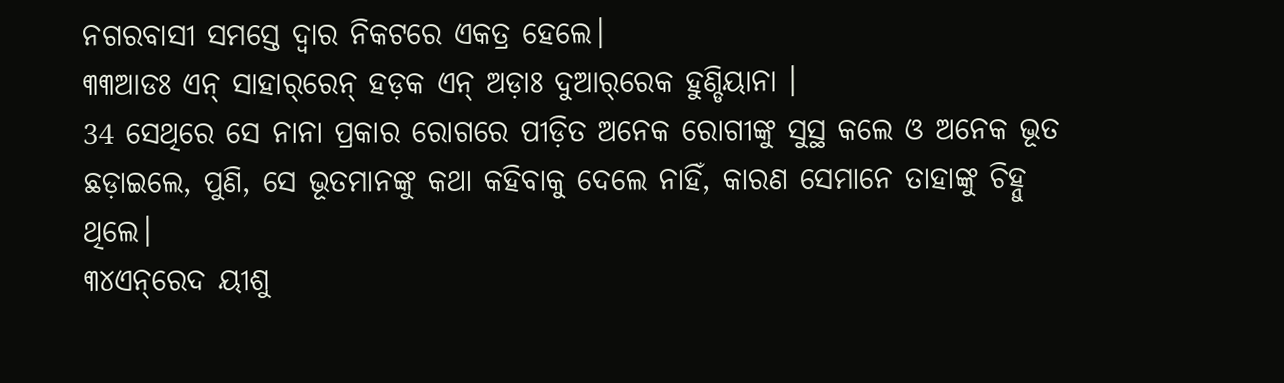ନଗରବାସୀ ସମସ୍ତେ ଦ୍ୱାର ନିକଟରେ ଏକତ୍ର ହେଲେ।
୩୩ଆଡଃ ଏନ୍‌ ସାହାର୍‌ରେନ୍‌ ହଡ଼କ ଏନ୍‌ ଅଡ଼ାଃ ଦୁଆର୍‌ରେକ ହୁଣ୍ଡିୟାନା ।
34 ସେଥିରେ ସେ ନାନା ପ୍ରକାର ରୋଗରେ ପୀଡ଼ିତ ଅନେକ ରୋଗୀଙ୍କୁ ସୁସ୍ଥ କଲେ ଓ ଅନେକ ଭୂତ ଛଡ଼ାଇଲେ, ପୁଣି, ସେ ଭୂତମାନଙ୍କୁ କଥା କହିବାକୁ ଦେଲେ ନାହିଁ, କାରଣ ସେମାନେ ତାହାଙ୍କୁ ଚିହ୍ନୁ ଥିଲେ।
୩୪ଏନ୍‌ରେଦ ୟୀଶୁ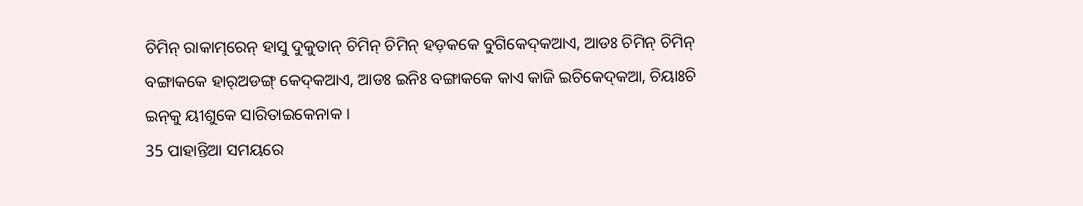ଚିମିନ୍‌ ରାକାମ୍‌ରେନ୍‌ ହାସୁ ଦୁକୁତାନ୍‌ ଚିମିନ୍‌ ଚିମିନ୍‌ ହଡ଼କକେ ବୁଗିକେଦ୍‌କଆଏ, ଆଡଃ ଚିମିନ୍‌ ଚିମିନ୍‌ ବଙ୍ଗାକକେ ହାର୍‌ଅଡଙ୍ଗ୍‌ କେଦ୍‌କଆଏ, ଆଡଃ ଇନିଃ ବଙ୍ଗାକକେ କାଏ କାଜି ଇଚିକେଦ୍‌କଆ, ଚିୟାଃଚି ଇନ୍‌କୁ ୟୀଶୁକେ ସାରିତାଇକେନାକ ।
35 ପାହାନ୍ତିଆ ସମୟରେ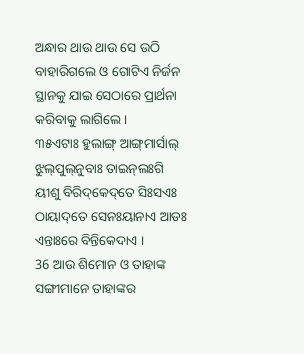ଅନ୍ଧାର ଥାଉ ଥାଉ ସେ ଉଠି ବାହାରିଗଲେ ଓ ଗୋଟିଏ ନିର୍ଜନ ସ୍ଥାନକୁ ଯାଇ ସେଠାରେ ପ୍ରାର୍ଥନା କରିବାକୁ ଲାଗିଲେ।
୩୫ଏଟାଃ ହୁଲାଙ୍ଗ୍‌ ଆଙ୍ଗ୍‌ମାର୍ସାଲ୍‌ ଝୁଲ୍‌ପୁଲ୍‌ନୁବାଃ ତାଇନ୍‌ଲଃଗି ୟୀଶୁ ବିରିଦ୍‌କେଦ୍‌ତେ ସିଃସଏଃ ଠାୟାଦ୍‌ତେ ସେନଃୟାନାଏ ଆଡଃ ଏନ୍ତାଃରେ ବିନ୍ତିକେଦାଏ ।
36 ଆଉ ଶିମୋନ ଓ ତାହାଙ୍କ ସଙ୍ଗୀମାନେ ତାହାଙ୍କର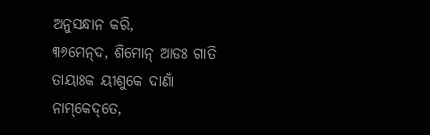ଅନୁସନ୍ଧାନ କରି,
୩୬ମେନ୍‌ଦ, ଶିମୋନ୍‌ ଆଡଃ ଗାତି ତାୟାଃକ ୟୀଶୁକେ ଦାଣାଁ ନାମ୍‌କେଦ୍‌ତେ,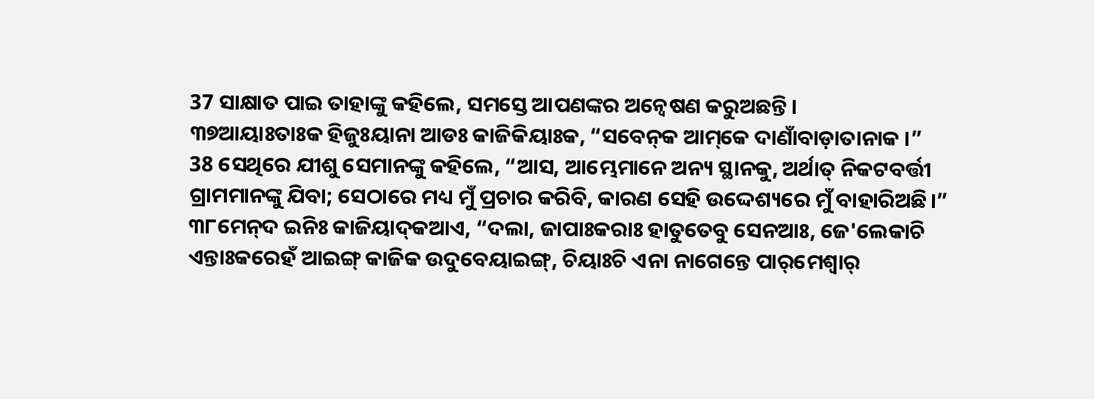37 ସାକ୍ଷାତ ପାଇ ତାହାଙ୍କୁ କହିଲେ, ସମସ୍ତେ ଆପଣଙ୍କର ଅନ୍ୱେଷଣ କରୁଅଛନ୍ତି।
୩୭ଆୟାଃତାଃକ ହିଜୁଃୟାନା ଆଡଃ କାଜିକିୟାଃକ, “ସବେନ୍‌କ ଆମ୍‌କେ ଦାଣାଁବାଡ଼ାତାନାକ ।”
38 ସେଥିରେ ଯୀଶୁ ସେମାନଙ୍କୁ କହିଲେ, “ଆସ, ଆମ୍ଭେମାନେ ଅନ୍ୟ ସ୍ଥାନକୁ, ଅର୍ଥାତ୍‍ ନିକଟବର୍ତ୍ତୀ ଗ୍ରାମମାନଙ୍କୁ ଯିବା; ସେଠାରେ ମଧ୍ୟ ମୁଁ ପ୍ରଚାର କରିବି, କାରଣ ସେହି ଉଦ୍ଦେଶ୍ୟରେ ମୁଁ ବାହାରିଅଛି।”
୩୮ମେନ୍‌ଦ ଇନିଃ କାଜିୟାଦ୍‌କଆଏ, “ଦଲା, ଜାପାଃକରାଃ ହାତୁତେବୁ ସେନଆଃ, ଜେ'ଲେକାଚି ଏନ୍ତାଃକରେହଁ ଆଇଙ୍ଗ୍‌ କାଜିକ ଉଦୁବେୟାଇଙ୍ଗ୍‌, ଚିୟାଃଚି ଏନା ନାଗେନ୍ତେ ପାର୍‌ମେଶ୍ୱାର୍‌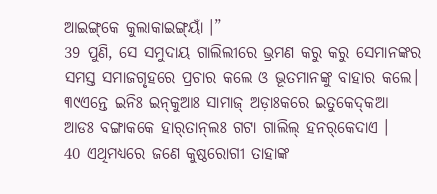ଆଇଙ୍ଗ୍‌କେ କୁଲାକାଇଙ୍ଗ୍‌ୟାଁ ।”
39 ପୁଣି, ସେ ସମୁଦାୟ ଗାଲିଲୀରେ ଭ୍ରମଣ କରୁ କରୁ ସେମାନଙ୍କର ସମସ୍ତ ସମାଜଗୃହରେ ପ୍ରଚାର କଲେ ଓ ଭୂତମାନଙ୍କୁ ବାହାର କଲେ।
୩୯ଏନ୍ତେ ଇନିଃ ଇନ୍‌କୁଆଃ ସାମାଜ୍‌ ଅଡ଼ାଃକରେ ଇତୁକେଦ୍‌କଆ ଆଡଃ ବଙ୍ଗାକକେ ହାର୍‌ତାନ୍‌ଲଃ ଗଟା ଗାଲିଲ୍‌ ହନର୍‌କେଦାଏ ।
40 ଏଥିମଧ୍ୟରେ ଜଣେ କୁଷ୍ଠରୋଗୀ ତାହାଙ୍କ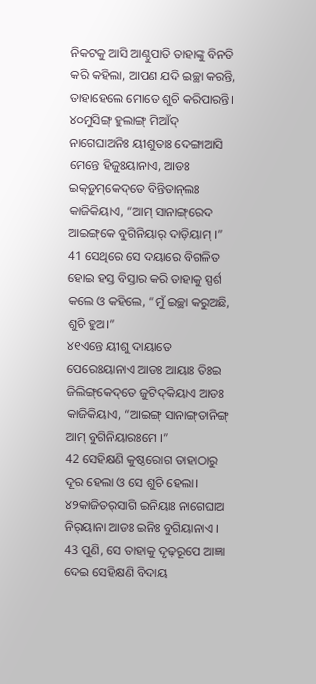ନିକଟକୁ ଆସି ଆଣ୍ଠୁପାତି ତାହାଙ୍କୁ ବିନତି କରି କହିଲା, ଆପଣ ଯଦି ଇଚ୍ଛା କରନ୍ତି, ତାହାହେଲେ ମୋତେ ଶୁଚି କରିପାରନ୍ତି।
୪୦ମୁସିଙ୍ଗ୍‌ ହୁଲାଙ୍ଗ୍‌ ମିଆଁଦ୍‌ ନାଗେଘାଅନିଃ ୟୀଶୁତାଃ ଦେଙ୍ଗାଆସି ମେନ୍ତେ ହିଜୁଃୟାନାଏ, ଆଡଃ ଇକ୍‌ଡ଼ୁମ୍‌କେଦ୍‌ତେ ବିନ୍ତିତାନ୍‌ଲଃ କାଜିକିୟାଏ, “ଆମ୍‌ ସାନାଙ୍ଗ୍‌ରେଦ ଆଇଙ୍ଗ୍‌କେ ବୁଗିନିୟାର୍‌ ଦାଡ଼ିୟାମ୍‌ ।”
41 ସେଥିରେ ସେ ଦୟାରେ ବିଗଳିତ ହୋଇ ହସ୍ତ ବିସ୍ତାର କରି ତାହାକୁ ସ୍ପର୍ଶ କଲେ ଓ କହିଲେ, “ମୁଁ ଇଚ୍ଛା କରୁଅଛି, ଶୁଚି ହୁଅ।”
୪୧ଏନ୍ତେ ୟୀଶୁ ଦାୟାତେ ପେରେଃୟାନାଏ ଆଡଃ ଆୟାଃ ତିଃଇ ଜିଲିଙ୍ଗ୍‌କେଦ୍‌ତେ ଜୁଟିଦ୍‌କିୟାଏ ଆଡଃ କାଜିକିୟାଏ, “ଆଇଙ୍ଗ୍‌ ସାନାଙ୍ଗ୍‌ତାନିଙ୍ଗ୍‌ ଆମ୍‌ ବୁଗିନିୟାରଃମେ ।”
42 ସେହିକ୍ଷଣି କୁଷ୍ଠରୋଗ ତାହାଠାରୁ ଦୂର ହେଲା ଓ ସେ ଶୁଚି ହେଲା।
୪୨କାଜିତର୍‌ସାଗି ଇନିୟାଃ ନାଗେଘାଅ ନିର୍‌ୟାନା ଆଡଃ ଇନିଃ ବୁଗିୟାନାଏ ।
43 ପୁଣି, ସେ ତାହାକୁ ଦୃଢ଼ରୂପେ ଆଜ୍ଞା ଦେଇ ସେହିକ୍ଷଣି ବିଦାୟ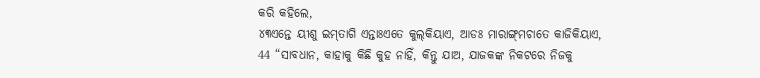କରି କହିଲେ,
୪୩ଏନ୍ତେ ୟୀଶୁ ଇମ୍‌ତାଗି ଏନ୍ତାଃଏତେ କୁଲ୍‌କିୟାଏ, ଆଡଃ ମାରାଙ୍ଗ୍‌ମଚାତେ କାଜିକିୟାଏ,
44 “ସାବଧାନ, କାହାକୁ କିଛି କୁହ ନାହିଁ, କିନ୍ତୁ ଯାଅ, ଯାଜକଙ୍କ ନିକଟରେ ନିଜକୁ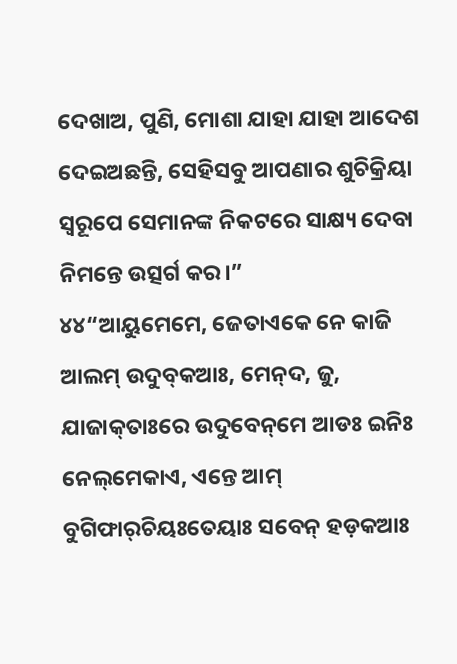ଦେଖାଅ, ପୁଣି, ମୋଶା ଯାହା ଯାହା ଆଦେଶ ଦେଇଅଛନ୍ତି, ସେହିସବୁ ଆପଣାର ଶୁଚିକ୍ରିୟା ସ୍ୱରୂପେ ସେମାନଙ୍କ ନିକଟରେ ସାକ୍ଷ୍ୟ ଦେବା ନିମନ୍ତେ ଉତ୍ସର୍ଗ କର।”
୪୪“ଆୟୁମେମେ, ଜେତାଏକେ ନେ କାଜି ଆଲମ୍‌ ଉଦୁବ୍‌କଆଃ, ମେନ୍‌ଦ, ଜୁ, ଯାଜାକ୍‌ତାଃରେ ଉଦୁବେନ୍‌ମେ ଆଡଃ ଇନିଃ ନେଲ୍‌ମେକାଏ, ଏନ୍ତେ ଆମ୍‌ ବୁଗିଫାର୍‌ଚିୟଃତେୟାଃ ସବେନ୍‌ ହଡ଼କଆଃ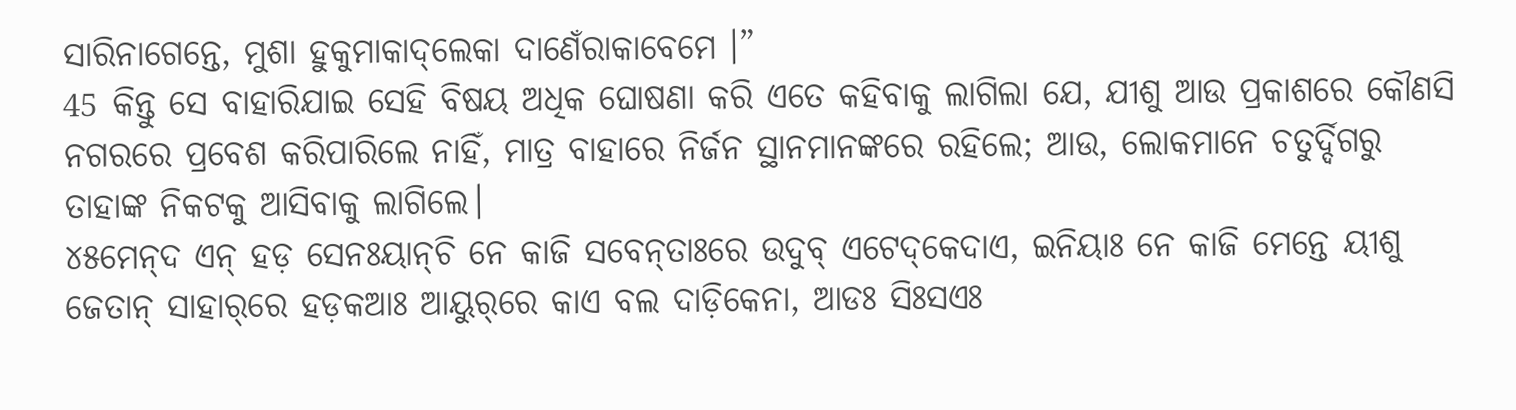ସାରିନାଗେନ୍ତେ, ମୁଶା ହୁକୁମାକାଦ୍‌ଲେକା ଦାଣେଁରାକାବେମେ ।”
45 କିନ୍ତୁ ସେ ବାହାରିଯାଇ ସେହି ବିଷୟ ଅଧିକ ଘୋଷଣା କରି ଏତେ କହିବାକୁ ଲାଗିଲା ଯେ, ଯୀଶୁ ଆଉ ପ୍ରକାଶରେ କୌଣସି ନଗରରେ ପ୍ରବେଶ କରିପାରିଲେ ନାହିଁ, ମାତ୍ର ବାହାରେ ନିର୍ଜନ ସ୍ଥାନମାନଙ୍କରେ ରହିଲେ; ଆଉ, ଲୋକମାନେ ଚତୁର୍ଦ୍ଦିଗରୁ ତାହାଙ୍କ ନିକଟକୁ ଆସିବାକୁ ଲାଗିଲେ।
୪୫ମେନ୍‌ଦ ଏନ୍‌ ହଡ଼ ସେନଃୟାନ୍‌ଚି ନେ କାଜି ସବେନ୍‌ତାଃରେ ଉଦୁବ୍‌ ଏଟେଦ୍‌କେଦାଏ, ଇନିୟାଃ ନେ କାଜି ମେନ୍ତେ ୟୀଶୁ ଜେତାନ୍‌ ସାହାର୍‌ରେ ହଡ଼କଆଃ ଆୟୁର୍‌ରେ କାଏ ବଲ ଦାଡ଼ିକେନା, ଆଡଃ ସିଃସଏଃ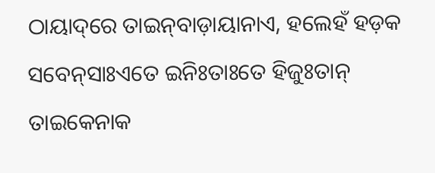ଠାୟାଦ୍‌ରେ ତାଇନ୍‌ବାଡ଼ାୟାନାଏ, ହଲେହଁ ହଡ଼କ ସବେନ୍‌ସାଃଏତେ ଇନିଃତାଃତେ ହିଜୁଃତାନ୍‌ ତାଇକେନାକ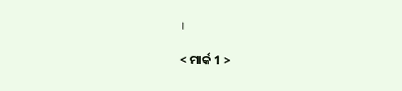।

< ମାର୍କ 1 >